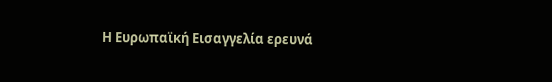Η Ευρωπαϊκή Εισαγγελία ερευνά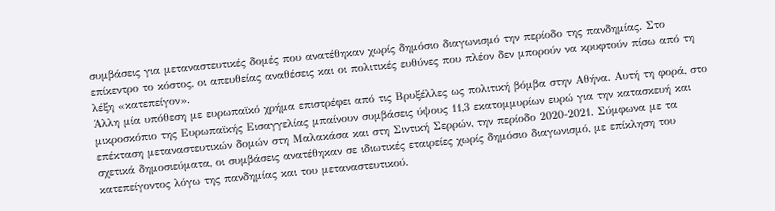συμβάσεις για μεταναστευτικές δομές που ανατέθηκαν χωρίς δημόσιο διαγωνισμό την περίοδο της πανδημίας. Στο επίκεντρο το κόστος, οι απευθείας αναθέσεις και οι πολιτικές ευθύνες που πλέον δεν μπορούν να κρυφτούν πίσω από τη λέξη «κατεπείγον».
Άλλη μία υπόθεση με ευρωπαϊκό χρήμα επιστρέφει από τις Βρυξέλλες ως πολιτική βόμβα στην Αθήνα. Αυτή τη φορά, στο μικροσκόπιο της Ευρωπαϊκής Εισαγγελίας μπαίνουν συμβάσεις ύψους 11,3 εκατομμυρίων ευρώ για την κατασκευή και επέκταση μεταναστευτικών δομών στη Μαλακάσα και στη Σιντική Σερρών, την περίοδο 2020-2021. Σύμφωνα με τα σχετικά δημοσιεύματα, οι συμβάσεις ανατέθηκαν σε ιδιωτικές εταιρείες χωρίς δημόσιο διαγωνισμό, με επίκληση του κατεπείγοντος λόγω της πανδημίας και του μεταναστευτικού.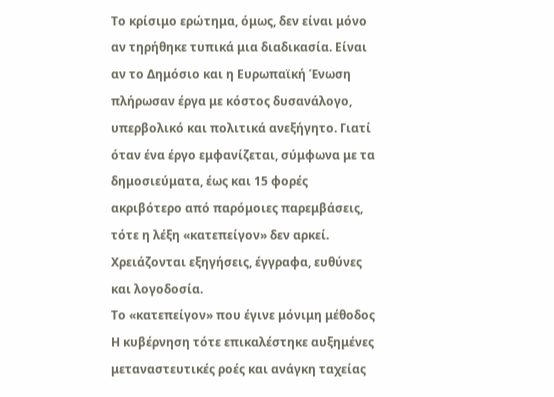Το κρίσιμο ερώτημα, όμως, δεν είναι μόνο αν τηρήθηκε τυπικά μια διαδικασία. Είναι αν το Δημόσιο και η Ευρωπαϊκή Ένωση πλήρωσαν έργα με κόστος δυσανάλογο, υπερβολικό και πολιτικά ανεξήγητο. Γιατί όταν ένα έργο εμφανίζεται, σύμφωνα με τα δημοσιεύματα, έως και 15 φορές ακριβότερο από παρόμοιες παρεμβάσεις, τότε η λέξη «κατεπείγον» δεν αρκεί. Χρειάζονται εξηγήσεις, έγγραφα, ευθύνες και λογοδοσία.
Το «κατεπείγον» που έγινε μόνιμη μέθοδος
Η κυβέρνηση τότε επικαλέστηκε αυξημένες μεταναστευτικές ροές και ανάγκη ταχείας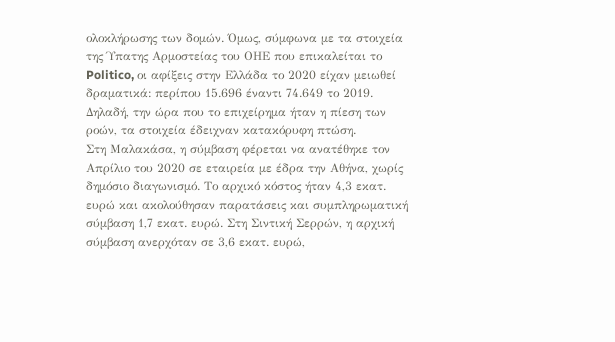ολοκλήρωσης των δομών. Όμως, σύμφωνα με τα στοιχεία της Ύπατης Αρμοστείας του ΟΗΕ που επικαλείται το Politico, οι αφίξεις στην Ελλάδα το 2020 είχαν μειωθεί δραματικά: περίπου 15.696 έναντι 74.649 το 2019. Δηλαδή, την ώρα που το επιχείρημα ήταν η πίεση των ροών, τα στοιχεία έδειχναν κατακόρυφη πτώση.
Στη Μαλακάσα, η σύμβαση φέρεται να ανατέθηκε τον Απρίλιο του 2020 σε εταιρεία με έδρα την Αθήνα, χωρίς δημόσιο διαγωνισμό. Το αρχικό κόστος ήταν 4,3 εκατ. ευρώ και ακολούθησαν παρατάσεις και συμπληρωματική σύμβαση 1,7 εκατ. ευρώ. Στη Σιντική Σερρών, η αρχική σύμβαση ανερχόταν σε 3,6 εκατ. ευρώ,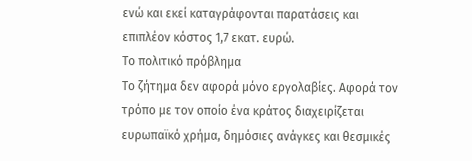ενώ και εκεί καταγράφονται παρατάσεις και επιπλέον κόστος 1,7 εκατ. ευρώ.
Το πολιτικό πρόβλημα
Το ζήτημα δεν αφορά μόνο εργολαβίες. Αφορά τον τρόπο με τον οποίο ένα κράτος διαχειρίζεται ευρωπαϊκό χρήμα, δημόσιες ανάγκες και θεσμικές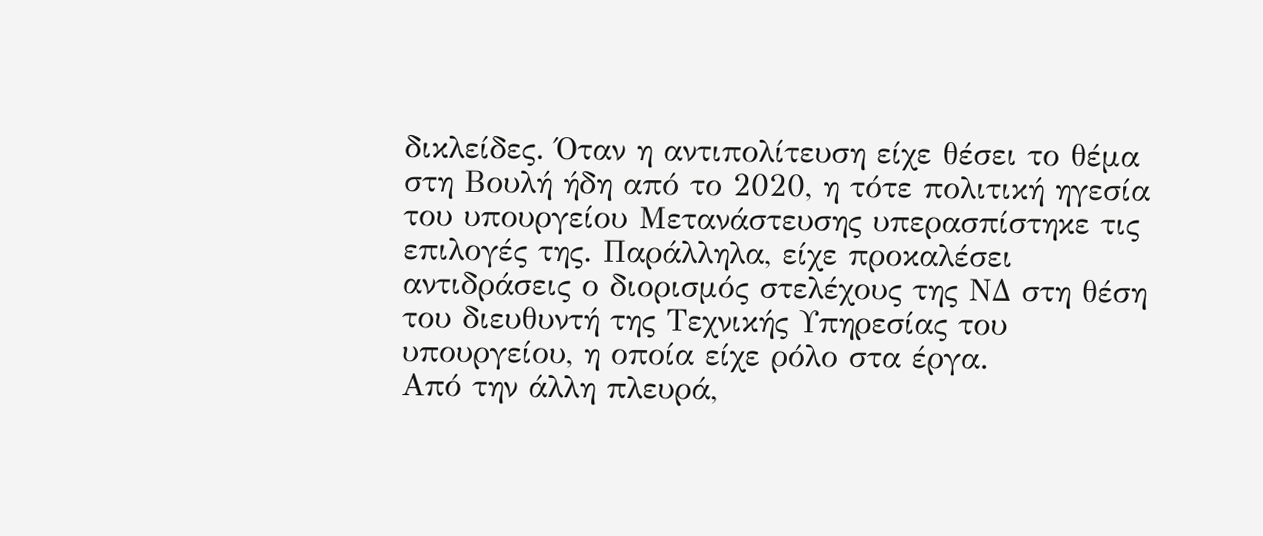δικλείδες. Όταν η αντιπολίτευση είχε θέσει το θέμα στη Βουλή ήδη από το 2020, η τότε πολιτική ηγεσία του υπουργείου Μετανάστευσης υπερασπίστηκε τις επιλογές της. Παράλληλα, είχε προκαλέσει αντιδράσεις ο διορισμός στελέχους της ΝΔ στη θέση του διευθυντή της Τεχνικής Υπηρεσίας του υπουργείου, η οποία είχε ρόλο στα έργα.
Από την άλλη πλευρά,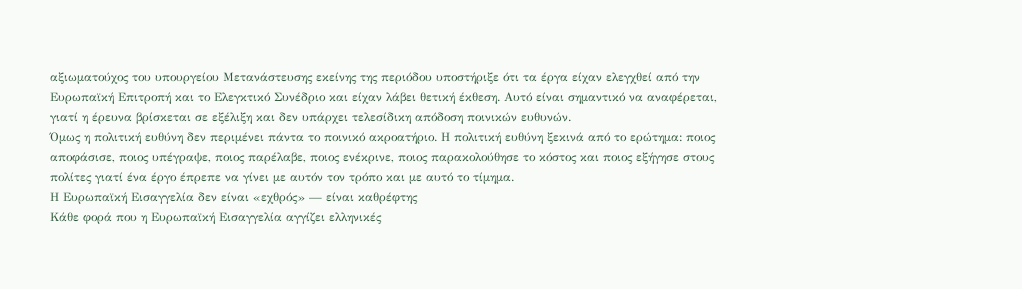αξιωματούχος του υπουργείου Μετανάστευσης εκείνης της περιόδου υποστήριξε ότι τα έργα είχαν ελεγχθεί από την Ευρωπαϊκή Επιτροπή και το Ελεγκτικό Συνέδριο και είχαν λάβει θετική έκθεση. Αυτό είναι σημαντικό να αναφέρεται, γιατί η έρευνα βρίσκεται σε εξέλιξη και δεν υπάρχει τελεσίδικη απόδοση ποινικών ευθυνών.
Όμως η πολιτική ευθύνη δεν περιμένει πάντα το ποινικό ακροατήριο. Η πολιτική ευθύνη ξεκινά από το ερώτημα: ποιος αποφάσισε, ποιος υπέγραψε, ποιος παρέλαβε, ποιος ενέκρινε, ποιος παρακολούθησε το κόστος και ποιος εξήγησε στους πολίτες γιατί ένα έργο έπρεπε να γίνει με αυτόν τον τρόπο και με αυτό το τίμημα.
Η Ευρωπαϊκή Εισαγγελία δεν είναι «εχθρός» — είναι καθρέφτης
Κάθε φορά που η Ευρωπαϊκή Εισαγγελία αγγίζει ελληνικές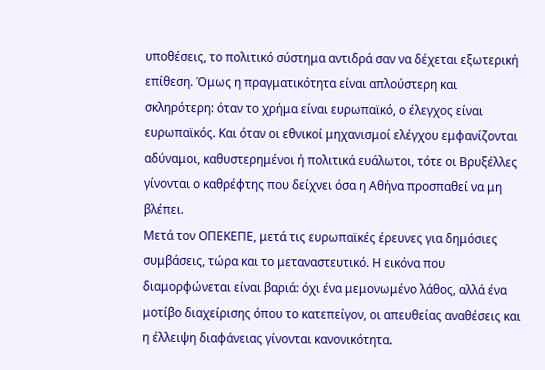υποθέσεις, το πολιτικό σύστημα αντιδρά σαν να δέχεται εξωτερική επίθεση. Όμως η πραγματικότητα είναι απλούστερη και σκληρότερη: όταν το χρήμα είναι ευρωπαϊκό, ο έλεγχος είναι ευρωπαϊκός. Και όταν οι εθνικοί μηχανισμοί ελέγχου εμφανίζονται αδύναμοι, καθυστερημένοι ή πολιτικά ευάλωτοι, τότε οι Βρυξέλλες γίνονται ο καθρέφτης που δείχνει όσα η Αθήνα προσπαθεί να μη βλέπει.
Μετά τον ΟΠΕΚΕΠΕ, μετά τις ευρωπαϊκές έρευνες για δημόσιες συμβάσεις, τώρα και το μεταναστευτικό. Η εικόνα που διαμορφώνεται είναι βαριά: όχι ένα μεμονωμένο λάθος, αλλά ένα μοτίβο διαχείρισης όπου το κατεπείγον, οι απευθείας αναθέσεις και η έλλειψη διαφάνειας γίνονται κανονικότητα.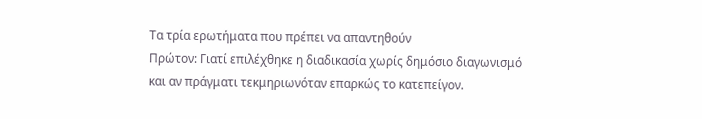Τα τρία ερωτήματα που πρέπει να απαντηθούν
Πρώτον: Γιατί επιλέχθηκε η διαδικασία χωρίς δημόσιο διαγωνισμό και αν πράγματι τεκμηριωνόταν επαρκώς το κατεπείγον.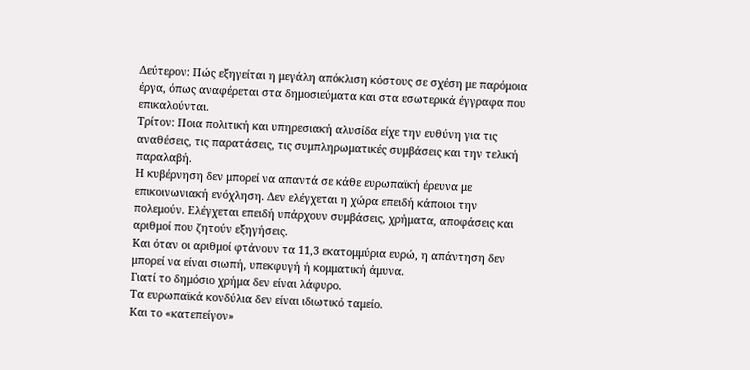Δεύτερον: Πώς εξηγείται η μεγάλη απόκλιση κόστους σε σχέση με παρόμοια έργα, όπως αναφέρεται στα δημοσιεύματα και στα εσωτερικά έγγραφα που επικαλούνται.
Τρίτον: Ποια πολιτική και υπηρεσιακή αλυσίδα είχε την ευθύνη για τις αναθέσεις, τις παρατάσεις, τις συμπληρωματικές συμβάσεις και την τελική παραλαβή.
Η κυβέρνηση δεν μπορεί να απαντά σε κάθε ευρωπαϊκή έρευνα με επικοινωνιακή ενόχληση. Δεν ελέγχεται η χώρα επειδή κάποιοι την πολεμούν. Ελέγχεται επειδή υπάρχουν συμβάσεις, χρήματα, αποφάσεις και αριθμοί που ζητούν εξηγήσεις.
Και όταν οι αριθμοί φτάνουν τα 11,3 εκατομμύρια ευρώ, η απάντηση δεν μπορεί να είναι σιωπή, υπεκφυγή ή κομματική άμυνα.
Γιατί το δημόσιο χρήμα δεν είναι λάφυρο.
Τα ευρωπαϊκά κονδύλια δεν είναι ιδιωτικό ταμείο.
Και το «κατεπείγον»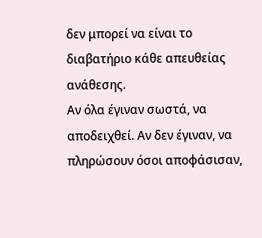δεν μπορεί να είναι το διαβατήριο κάθε απευθείας ανάθεσης.
Αν όλα έγιναν σωστά, να αποδειχθεί. Αν δεν έγιναν, να πληρώσουν όσοι αποφάσισαν,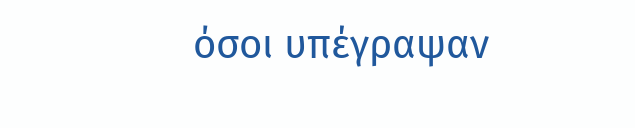όσοι υπέγραψαν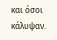και όσοι κάλυψαν.